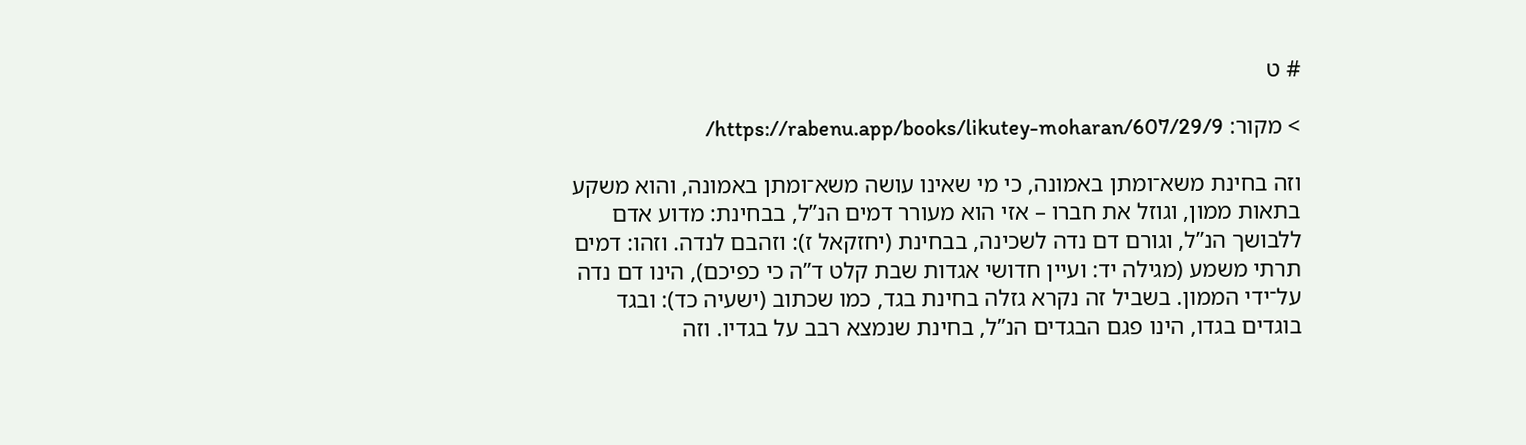# ט

> מקור: https://rabenu.app/books/likutey-moharan/607/29/9/

וזה בחינת משא־ומתן באמונה, כי מי שאינו עושה משא־ומתן באמונה, והוא משקע בתאות ממון, וגוזל את חברו – אזי הוא מעורר דמים הנ”ל, בבחינת: מדוע אדם ללבושך הנ”ל, וגורם דם נדה לשכינה, בבחינת (יחזקאל ז): וזהבם לנדה. וזהו: דמים תרתי משמע (מגילה יד: ועיין חדושי אגדות שבת קלט ד”ה כי כפיכם), הינו דם נדה על־ידי הממון. בשביל זה נקרא גזלה בחינת בגד, כמו שכתוב (ישעיה כד): ובגד בוגדים בגדו, הינו פגם הבגדים הנ”ל, בחינת שנמצא רבב על בגדיו. וזה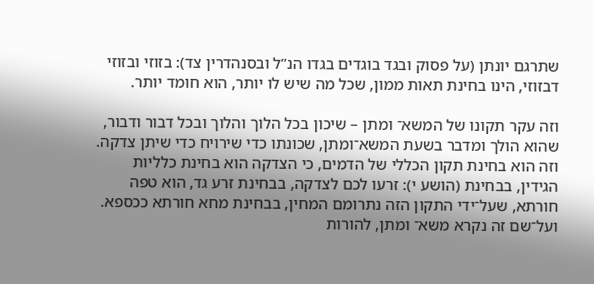שתרגם יונתן (על פסוק ובגד בוגדים בגדו הנ”ל ובסנהדרין צד): בזוזי ובזוזי דבזוזי, הינו בחינת תאות ממון, שכל מה שיש לו יותר, הוא חומד יותר.

וזה עקר תקונו של המשא־ ומתן – שיכון בכל הלוך והלוך ובכל דבור ודבור, שהוא הולך ומדבר בשעת המשא־ומתן, שכונתו כדי שירויח כדי שיתן צדקה. וזה הוא בחינת תקון הכללי של הדמים, כי הצדקה הוא בחינת כלליות הגידין, בבחינת (הושע י): זרעו לכם לצדקה, בבחינת זרע גד, הוא טפה חורתא, שעל־ידי התקון הזה נתרומם המחין, בבחינת מחא חורתא ככספא. ועל־שם זה נקרא משא־ ומתן, להורות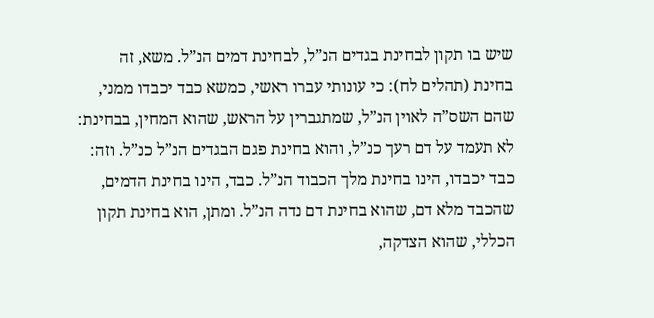שיש בו תקון לבחינת בגדים הנ”ל, לבחינת דמים הנ”ל. משא, זה בחינת (תהלים לח): כי עונותי עברו ראשי, כמשא כבד יכבדו ממני, שהם השס”ה לאוין הנ”ל, שמתגברין על הראש, שהוא המחין, בבחינת: לא תעמד על דם רעך כנ”ל, והוא בחינת פגם הבגדים הנ”ל כנ”ל. וזה: כבד יכבדו, הינו בחינת מלך הכבוד הנ”ל. כבד, הינו בחינת הדמים, שהכבד מלא דם, שהוא בחינת דם נדה הנ”ל. ומתן, הוא בחינת תקון הכללי, שהוא הצדקה,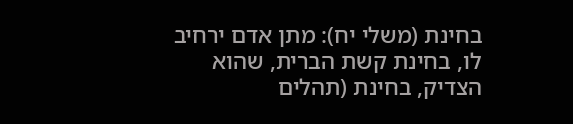בחינת (משלי יח): מתן אדם ירחיב לו, בחינת קשת הברית, שהוא הצדיק, בחינת (תהלים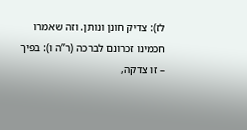לז): צדיק חונן ונותן. וזה שאמרו חכמינו זכרונם לברכה (ר”ה ו): בפיך – זו צדקה,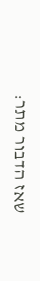שאז הדבור מתר: